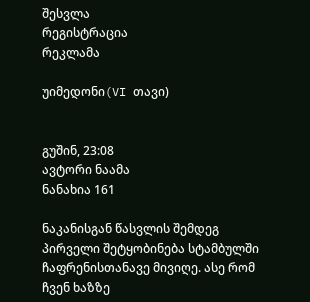შესვლა
რეგისტრაცია
რეკლამა

უიმედონი(VI თავი)


გუშინ, 23:08
ავტორი ნაამა
ნანახია 161

ნაკანისგან წასვლის შემდეგ პირველი შეტყობინება სტამბულში ჩაფრენისთანავე მივიღე. ასე რომ ჩვენ ხაზზე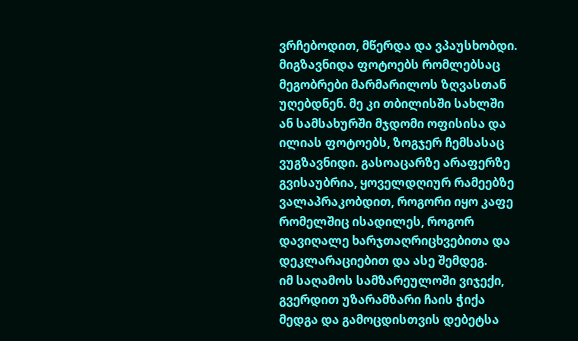ვრჩებოდით, მწერდა და ვპაუსხობდი. მიგზავნიდა ფოტოებს რომლებსაც მეგობრები მარმარილოს ზღვასთან უღებდნენ. მე კი თბილისში სახლში ან სამსახურში მჯდომი ოფისისა და ილიას ფოტოებს, ზოგჯერ ჩემსასაც ვუგზავნიდი. გასოაცარზე არაფერზე გვისაუბრია, ყოველდღიურ რამეებზე ვალაპრაკობდით, როგორი იყო კაფე რომელშიც ისადილეს, როგორ დავიღალე ხარჯთაღრიცხვებითა და დეკლარაციებით და ასე შემდეგ.
იმ საღამოს სამზარეულოში ვიჯექი, გვერდით უზარამზარი ჩაის ჭიქა მედგა და გამოცდისთვის დებეტსა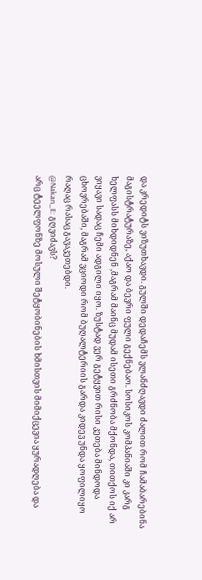და კრედიტს ვიზუთხავდი. გულში დედაჩემს ვლანძღავდი ძალით რომ ჩამაბარებინა მაგისტრატურაზე, აქაო და ბევრი ფული გექნებაო. სოსიკოს კომპანიაში კი კარგ ხელფასს მიხდიდნენ ,მაგრამ მაინც მუდამ ისეთი გრძნობა მქონდა, თითქოს იქ არ ვიყავი სადაც ჩემი ადგილი იყო. ზუსტად ვერ გეტყვით რისი კეთება მინდოდა ცხოვრებაში, მაგრამ ვციოდი რომ ბუღალტერიის გარდა კიდევ უნდა ყოფილიყო რაღაც რასაც გავაკეთებდი.
@Nakan_E: გღვიძავს?
არც ტეელფონზე მოსული შეტყობინების ხმისთვის მიმიქცევია ყურადღება და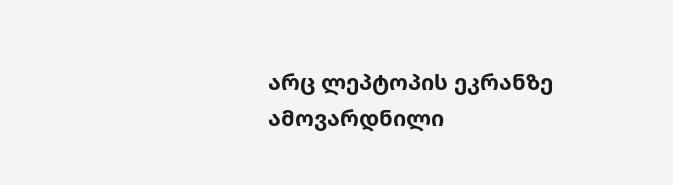არც ლეპტოპის ეკრანზე ამოვარდნილი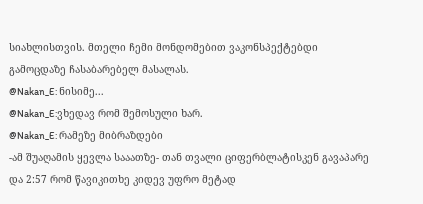სიახლისთვის. მთელი ჩემი მონდომებით ვაკონსპექტებდი გამოცდაზე ჩასაბარებელ მასალას.
@Nakan_E: ნისიმე...
@Nakan_E:ვხედავ რომ შემოსული ხარ.
@Nakan_E: რამეზე მიბრაზდები
-ამ შუაღამის ყევლა სააათზე- თან თვალი ციფერბლატისკენ გავაპარე და 2:57 რომ წავიკითხე კიდევ უფრო მეტად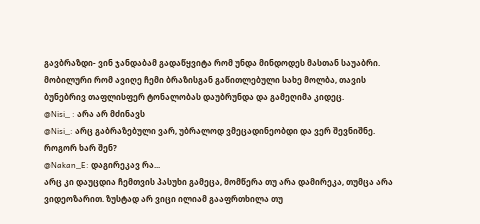გავბრაზდი- ვინ ჯანდაბამ გადაწყვიტა რომ უნდა მინდოდეს მასთან საუაბრი.
მობილური რომ ავიღე ჩემი ბრაზისგან გაწითლებული სახე მოლბა, თავის ბუნებრივ თაფლისფერ ტონალობას დაუბრუნდა და გამეღიმა კიდეც.
@Nisi_ : არა არ მძინავს
@Nisi_: არც გაბრაზებული ვარ, უბრალოდ ვმეცადინეობდი და ვერ შევნიშნე. როგორ ხარ შენ?
@Nakan_E: დაგირეკავ რა...
არც კი დაუცდია ჩემთვის პასუხი გამეცა, მომწერა თუ არა დამირეკა, თუმცა არა ვიდეოზარით. ზუსტად არ ვიცი ილიამ გააფრთხილა თუ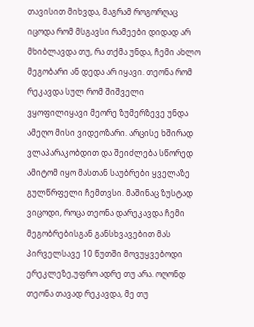თავისით მიხვდა, მაგრამ როგორღაც იცოდა რომ მსგავსი რამეები დიდად არ მხიბლავდა თუ, რა თქმა უნდა, ჩემი ახლო მეგობარი ან დედა არ იყავი. თეონა რომ რეკავდა სულ რომ შიშველი ვყოფილიყავი მეორე ზუმერზევე უნდა ამეღო მისი ვიდეოზარი. არცისე ხშირად ვლაპარაკობდით და შეიძლება სწორედ ამიტომ იყო მასთან საუბრები ყველაზე გულწრფელი ჩემთვსი. მაშინაც ზუსტად ვიცოდი, როცა თეონა დარეკავდა ჩემი მეგობრებისგან განსხვავებით მას პირველსავე 10 წუთში მოვუყვებოდი ერეკლეზე,უფრო ადრე თუ არა. ოღონდ თეონა თავად რეკავდა, მე თუ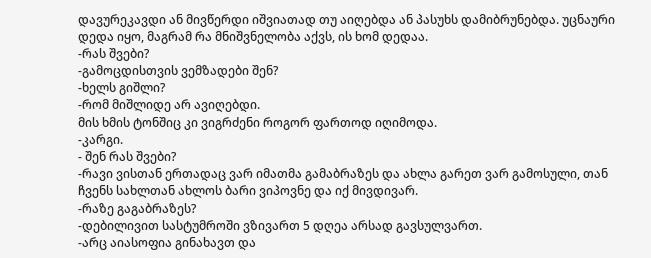დავურეკავდი ან მივწერდი იშვიათად თუ აიღებდა ან პასუხს დამიბრუნებდა. უცნაური დედა იყო, მაგრამ რა მნიშვნელობა აქვს, ის ხომ დედაა.
-რას შვები?
-გამოცდისთვის ვემზადები შენ?
-ხელს გიშლი?
-რომ მიშლიდე არ ავიღებდი.
მის ხმის ტონშიც კი ვიგრძენი როგორ ფართოდ იღიმოდა.
-კარგი.
- შენ რას შვები?
-რავი ვისთან ერთადაც ვარ იმათმა გამაბრაზეს და ახლა გარეთ ვარ გამოსული, თან ჩვენს სახლთან ახლოს ბარი ვიპოვნე და იქ მივდივარ.
-რაზე გაგაბრაზეს?
-დებილივით სასტუმროში ვზივართ 5 დღეა არსად გავსულვართ.
-არც აიასოფია გინახავთ და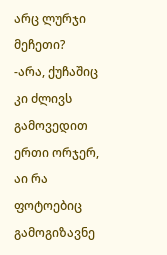არც ლურჯი მეჩეთი?
-არა, ქუჩაშიც კი ძლივს გამოვედით ერთი ორჯერ, აი რა ფოტოებიც გამოგიზავნე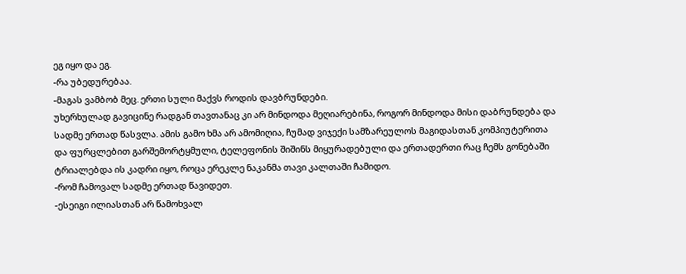ეგ იყო და ეგ.
-რა უბედურებაა.
-მაგას ვამბობ მეც. ერთი სული მაქვს როდის დავბრუნდები.
უხერხულად გავიცინე რადგან თავთანაც კი არ მინდოდა მეღიარებინა, როგორ მინდოდა მისი დაბრუნდება და სადმე ერთად წასვლა. ამის გამო ხმა არ ამომიღია, ჩუმად ვიჯექი სამზარეულოს მაგიდასთან კომპიუტერითა და ფურცლებით გარშემორტყმული, ტელეფონის შიშინს მიყურადებული და ერთადერთი რაც ჩემს გონებაში ტრიალებდა ის კადრი იყო, როცა ერეკლე ნაკანმა თავი კალთაში ჩამიდო.
-რომ ჩამოვალ სადმე ერთად წავიდეთ.
-ესეიგი ილიასთან არ წამოხვალ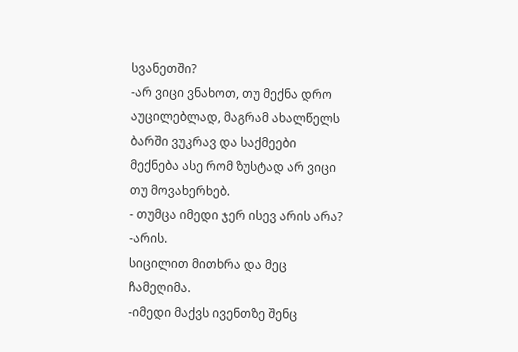სვანეთში?
-არ ვიცი ვნახოთ, თუ მექნა დრო აუცილებლად, მაგრამ ახალწელს ბარში ვუკრავ და საქმეები მექნება ასე რომ ზუსტად არ ვიცი თუ მოვახერხებ.
- თუმცა იმედი ჯერ ისევ არის არა?
-არის.
სიცილით მითხრა და მეც ჩამეღიმა.
-იმედი მაქვს ივენთზე შენც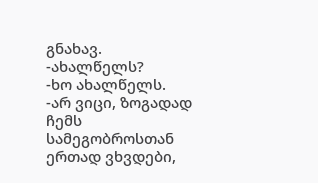გნახავ.
-ახალწელს?
-ხო ახალწელს.
-არ ვიცი, ზოგადად ჩემს სამეგობროსთან ერთად ვხვდები,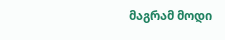მაგრამ მოდი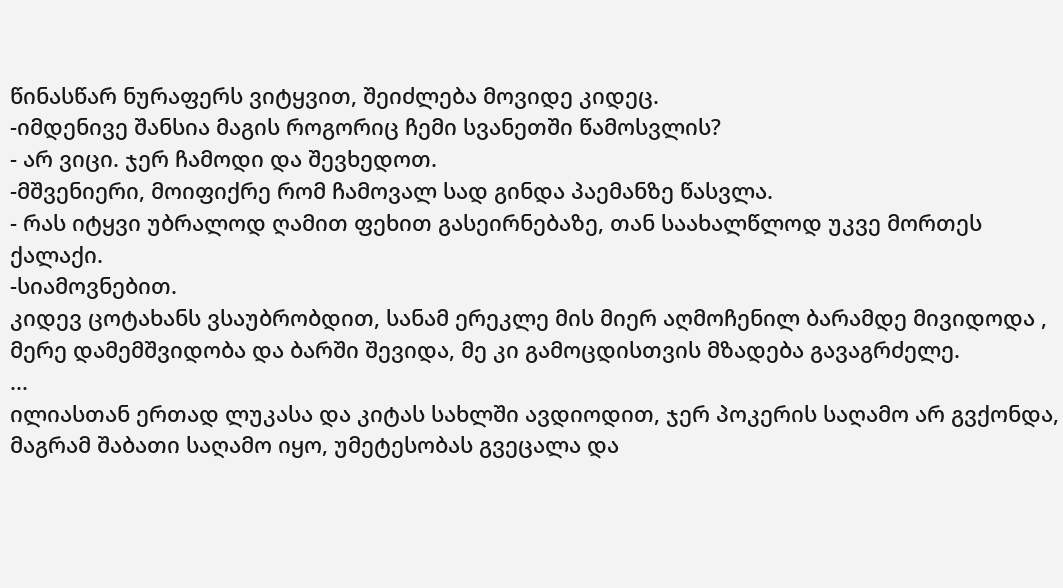წინასწარ ნურაფერს ვიტყვით, შეიძლება მოვიდე კიდეც.
-იმდენივე შანსია მაგის როგორიც ჩემი სვანეთში წამოსვლის?
- არ ვიცი. ჯერ ჩამოდი და შევხედოთ.
-მშვენიერი, მოიფიქრე რომ ჩამოვალ სად გინდა პაემანზე წასვლა.
- რას იტყვი უბრალოდ ღამით ფეხით გასეირნებაზე, თან საახალწლოდ უკვე მორთეს ქალაქი.
-სიამოვნებით.
კიდევ ცოტახანს ვსაუბრობდით, სანამ ერეკლე მის მიერ აღმოჩენილ ბარამდე მივიდოდა , მერე დამემშვიდობა და ბარში შევიდა, მე კი გამოცდისთვის მზადება გავაგრძელე.
...
ილიასთან ერთად ლუკასა და კიტას სახლში ავდიოდით, ჯერ პოკერის საღამო არ გვქონდა, მაგრამ შაბათი საღამო იყო, უმეტესობას გვეცალა და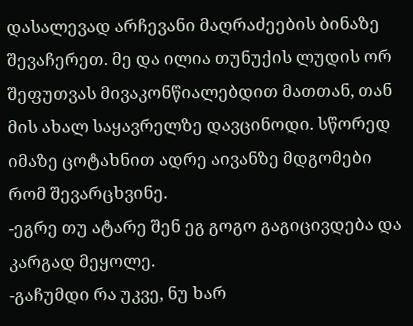დასალევად არჩევანი მაღრაძეების ბინაზე შევაჩერეთ. მე და ილია თუნუქის ლუდის ორ შეფუთვას მივაკონწიალებდით მათთან, თან მის ახალ საყავრელზე დავცინოდი. სწორედ იმაზე ცოტახნით ადრე აივანზე მდგომები რომ შევარცხვინე.
-ეგრე თუ ატარე შენ ეგ გოგო გაგიცივდება და კარგად მეყოლე.
-გაჩუმდი რა უკვე, ნუ ხარ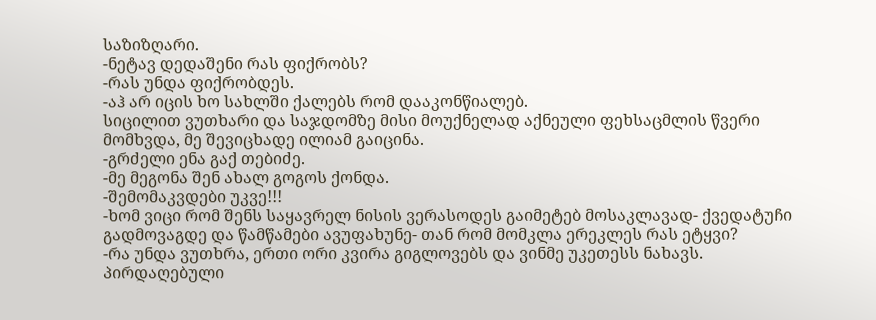საზიზღარი.
-ნეტავ დედაშენი რას ფიქრობს?
-რას უნდა ფიქრობდეს.
-აჰ არ იცის ხო სახლში ქალებს რომ დააკონწიალებ.
სიცილით ვუთხარი და საჯდომზე მისი მოუქნელად აქნეული ფეხსაცმლის წვერი მომხვდა, მე შევიცხადე ილიამ გაიცინა.
-გრძელი ენა გაქ თებიძე.
-მე მეგონა შენ ახალ გოგოს ქონდა.
-შემომაკვდები უკვე!!!
-ხომ ვიცი რომ შენს საყავრელ ნისის ვერასოდეს გაიმეტებ მოსაკლავად- ქვედატუჩი გადმოვაგდე და წამწამები ავუფახუნე- თან რომ მომკლა ერეკლეს რას ეტყვი?
-რა უნდა ვუთხრა, ერთი ორი კვირა გიგლოვებს და ვინმე უკეთესს ნახავს.
პირდაღებული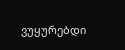ვუყურებდი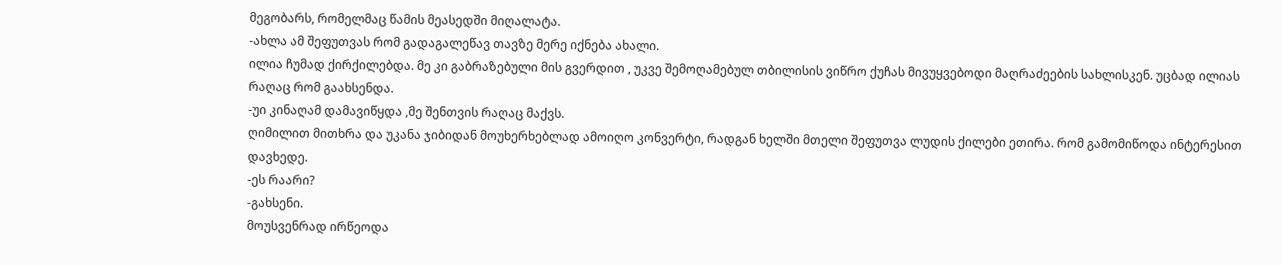მეგობარს, რომელმაც წამის მეასედში მიღალატა.
-ახლა ამ შეფუთვას რომ გადაგალეწავ თავზე მერე იქნება ახალი.
ილია ჩუმად ქირქილებდა. მე კი გაბრაზებული მის გვერდით , უკვე შემოღამებულ თბილისის ვიწრო ქუჩას მივუყვებოდი მაღრაძეების სახლისკენ. უცბად ილიას რაღაც რომ გაახსენდა.
-უი კინაღამ დამავიწყდა ,მე შენთვის რაღაც მაქვს.
ღიმილით მითხრა და უკანა ჯიბიდან მოუხერხებლად ამოიღო კონვერტი, რადგან ხელში მთელი შეფუთვა ლუდის ქილები ეთირა. რომ გამომიწოდა ინტერესით დავხედე.
-ეს რაარი?
-გახსენი.
მოუსვენრად ირწეოდა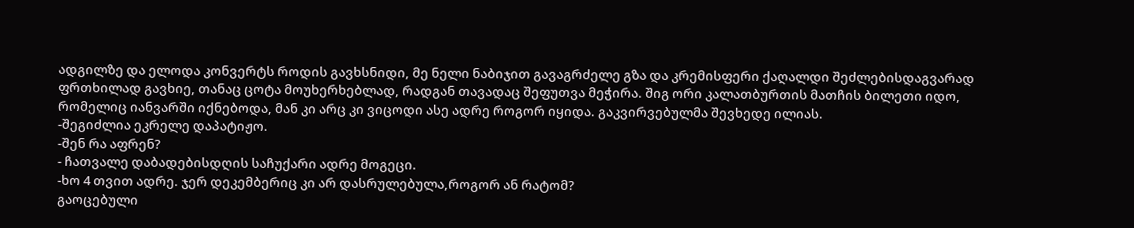ადგილზე და ელოდა კონვერტს როდის გავხსნიდი, მე ნელი ნაბიჯით გავაგრძელე გზა და კრემისფერი ქაღალდი შეძლებისდაგვარად ფრთხილად გავხიე, თანაც ცოტა მოუხერხებლად, რადგან თავადაც შეფუთვა მეჭირა. შიგ ორი კალათბურთის მათჩის ბილეთი იდო, რომელიც იანვარში იქნებოდა, მან კი არც კი ვიცოდი ასე ადრე როგორ იყიდა. გაკვირვებულმა შევხედე ილიას.
-შეგიძლია ეკრელე დაპატიჟო.
-შენ რა აფრენ?
- ჩათვალე დაბადებისდღის საჩუქარი ადრე მოგეცი.
-ხო 4 თვით ადრე. ჯერ დეკემბერიც კი არ დასრულებულა,როგორ ან რატომ?
გაოცებული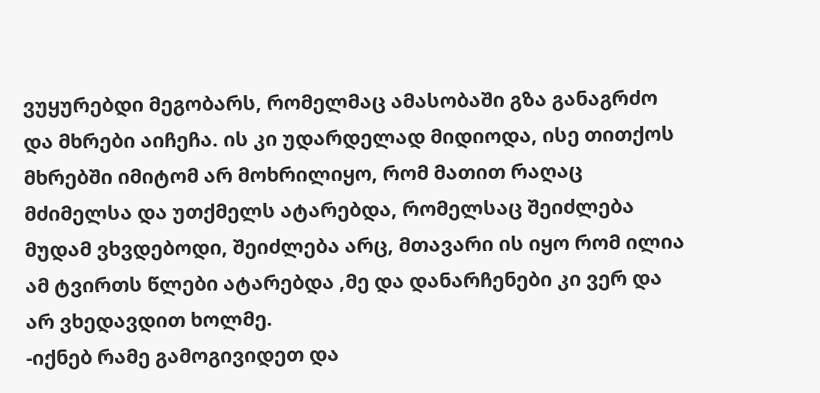ვუყურებდი მეგობარს, რომელმაც ამასობაში გზა განაგრძო და მხრები აიჩეჩა. ის კი უდარდელად მიდიოდა, ისე თითქოს მხრებში იმიტომ არ მოხრილიყო, რომ მათით რაღაც მძიმელსა და უთქმელს ატარებდა, რომელსაც შეიძლება მუდამ ვხვდებოდი, შეიძლება არც, მთავარი ის იყო რომ ილია ამ ტვირთს წლები ატარებდა ,მე და დანარჩენები კი ვერ და არ ვხედავდით ხოლმე.
-იქნებ რამე გამოგივიდეთ და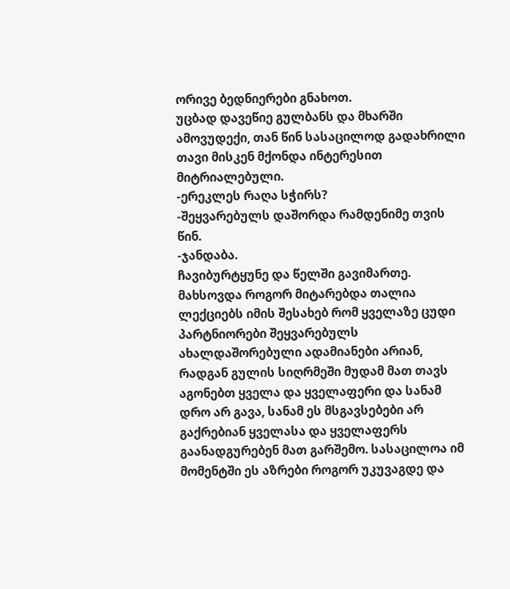ორივე ბედნიერები გნახოთ.
უცბად დავეწიე გულბანს და მხარში ამოვუდექი, თან წინ სასაცილოდ გადახრილი თავი მისკენ მქონდა ინტერესით მიტრიალებული.
-ერეკლეს რაღა სჭირს?
-შეყვარებულს დაშორდა რამდენიმე თვის წინ.
-ჯანდაბა.
ჩავიბურტყუნე და წელში გავიმართე. მახსოვდა როგორ მიტარებდა თალია ლექციებს იმის შესახებ რომ ყველაზე ცუდი პარტნიორები შეყვარებულს ახალდაშორებული ადამიანები არიან, რადგან გულის სიღრმეში მუდამ მათ თავს აგონებთ ყველა და ყველაფერი და სანამ დრო არ გავა, სანამ ეს მსგავსებები არ გაქრებიან ყველასა და ყველაფერს გაანადგურებენ მათ გარშემო. სასაცილოა იმ მომენტში ეს აზრები როგორ უკუვაგდე და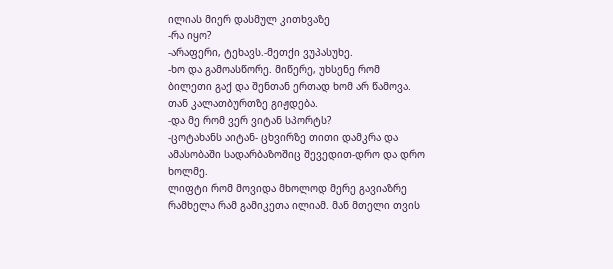ილიას მიერ დასმულ კითხვაზე
-რა იყო?
-არაფერი, ტეხავს.-მეთქი ვუპასუხე.
-ხო და გამოასწორე. მიწერე, უხსენე რომ ბილეთი გაქ და შენთან ერთად ხომ არ წამოვა. თან კალათბურთზე გიჟდება.
-და მე რომ ვერ ვიტან სპორტს?
-ცოტახანს აიტან- ცხვირზე თითი დამკრა და ამასობაში სადარბაზოშიც შევედით-დრო და დრო ხოლმე.
ლიფტი რომ მოვიდა მხოლოდ მერე გავიაზრე რამხელა რამ გამიკეთა ილიამ. მან მთელი თვის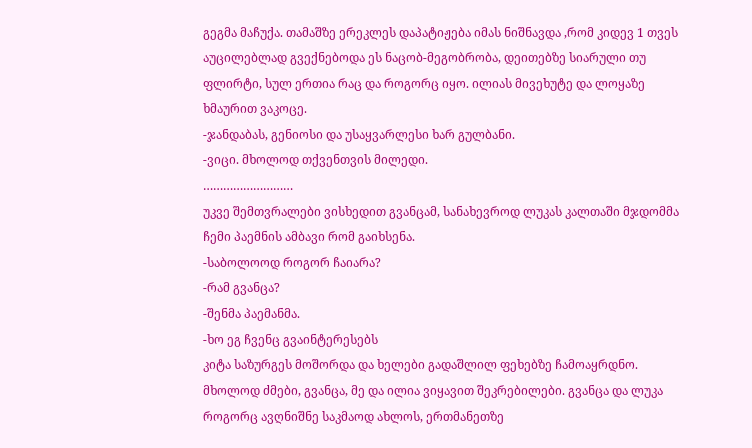გეგმა მაჩუქა. თამაშზე ერეკლეს დაპატიჟება იმას ნიშნავდა ,რომ კიდევ 1 თვეს აუცილებლად გვექნებოდა ეს ნაცობ-მეგობრობა, დეითებზე სიარული თუ ფლირტი, სულ ერთია რაც და როგორც იყო. ილიას მივეხუტე და ლოყაზე ხმაურით ვაკოცე.
-ჯანდაბას, გენიოსი და უსაყვარლესი ხარ გულბანი.
-ვიცი. მხოლოდ თქვენთვის მილედი.
………………………
უკვე შემთვრალები ვისხედით გვანცამ, სანახევროდ ლუკას კალთაში მჯდომმა ჩემი პაემნის ამბავი რომ გაიხსენა.
-საბოლოოდ როგორ ჩაიარა?
-რამ გვანცა?
-შენმა პაემანმა.
-ხო ეგ ჩვენც გვაინტერესებს
კიტა საზურგეს მოშორდა და ხელები გადაშლილ ფეხებზე ჩამოაყრდნო.
მხოლოდ ძმები, გვანცა, მე და ილია ვიყავით შეკრებილები. გვანცა და ლუკა როგორც ავღნიშნე საკმაოდ ახლოს, ერთმანეთზე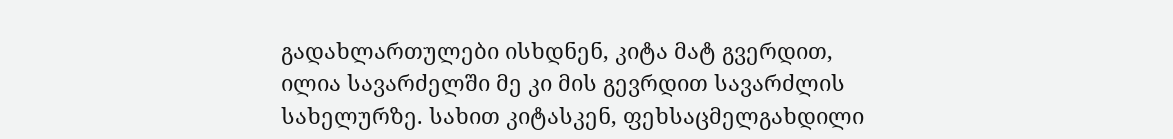გადახლართულები ისხდნენ, კიტა მატ გვერდით, ილია სავარძელში მე კი მის გევრდით სავარძლის სახელურზე. სახით კიტასკენ, ფეხსაცმელგახდილი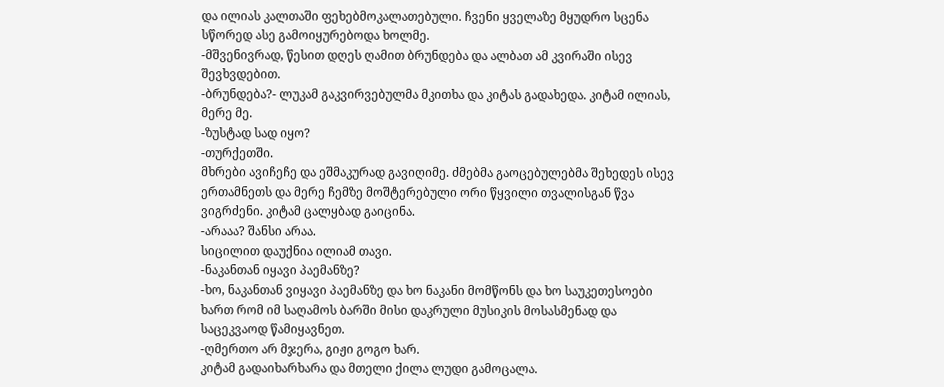და ილიას კალთაში ფეხებმოკალათებული. ჩვენი ყველაზე მყუდრო სცენა სწორედ ასე გამოიყურებოდა ხოლმე.
-მშვენივრად, წესით დღეს ღამით ბრუნდება და ალბათ ამ კვირაში ისევ შევხვდებით.
-ბრუნდება?- ლუკამ გაკვირვებულმა მკითხა და კიტას გადახედა. კიტამ ილიას, მერე მე.
-ზუსტად სად იყო?
-თურქეთში.
მხრები ავიჩეჩე და ეშმაკურად გავიღიმე. ძმებმა გაოცებულებმა შეხედეს ისევ ერთამნეთს და მერე ჩემზე მოშტერებული ორი წყვილი თვალისგან წვა ვიგრძენი. კიტამ ცალყბად გაიცინა.
-არააა? შანსი არაა.
სიცილით დაუქნია ილიამ თავი.
-ნაკანთან იყავი პაემანზე?
-ხო, ნაკანთან ვიყავი პაემანზე და ხო ნაკანი მომწონს და ხო საუკეთესოები ხართ რომ იმ საღამოს ბარში მისი დაკრული მუსიკის მოსასმენად და საცეკვაოდ წამიყავნეთ.
-ღმერთო არ მჯერა, გიჟი გოგო ხარ.
კიტამ გადაიხარხარა და მთელი ქილა ლუდი გამოცალა.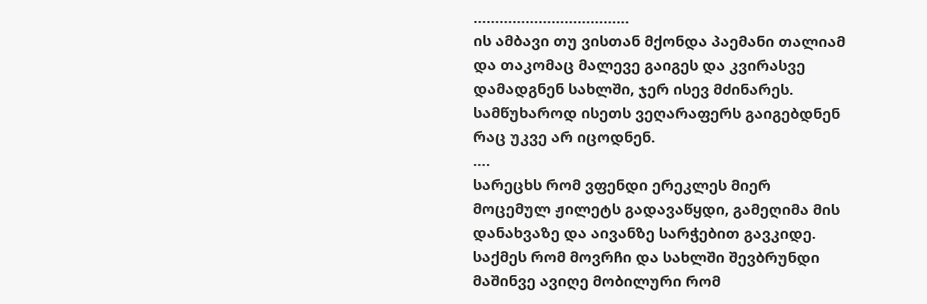………………………………
ის ამბავი თუ ვისთან მქონდა პაემანი თალიამ და თაკომაც მალევე გაიგეს და კვირასვე დამადგნენ სახლში, ჯერ ისევ მძინარეს. სამწუხაროდ ისეთს ვეღარაფერს გაიგებდნენ რაც უკვე არ იცოდნენ.
….
სარეცხს რომ ვფენდი ერეკლეს მიერ მოცემულ ჟილეტს გადავაწყდი, გამეღიმა მის დანახვაზე და აივანზე სარჭებით გავკიდე. საქმეს რომ მოვრჩი და სახლში შევბრუნდი მაშინვე ავიღე მობილური რომ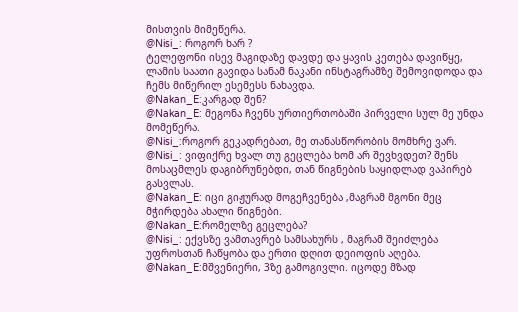მისთვის მიმეწერა.
@Nisi_: როგორ ხარ ?
ტელეფონი ისევ მაგიდაზე დავდე და ყავის კეთება დავიწყე, ლამის საათი გავიდა სანამ ნაკანი ინსტაგრამზე შემოვიდოდა და ჩემს მიწერილ ესემესს ნახავდა.
@Nakan_E:კარგად შენ?
@Nakan_E: მეგონა ჩვენს ურთიერთობაში პირველი სულ მე უნდა მომეწერა.
@Nisi_:როგორ გეკადრებათ, მე თანასწორობის მომხრე ვარ.
@Nisi_: ვიფიქრე ხვალ თუ გეცლება ხომ არ შევხვდეთ? შენს მოსაცმლეს დაგიბრუნებდი, თან წიგნების საყიდლად ვაპირებ გასვლას.
@Nakan_E: იცი გიჟურად მოგეჩვენება ,მაგრამ მგონი მეც მჭირდება ახალი წიგნები.
@Nakan_E:რომელზე გეცლება?
@Nisi_: ექვსზე ვამთავრებ სამსახურს , მაგრამ შეიძლება უფროსთან ჩაწყობა და ერთი დღით დეიოფის აღება.
@Nakan_E:მშვენიერი, 3ზე გამოგივლი. იცოდე მზად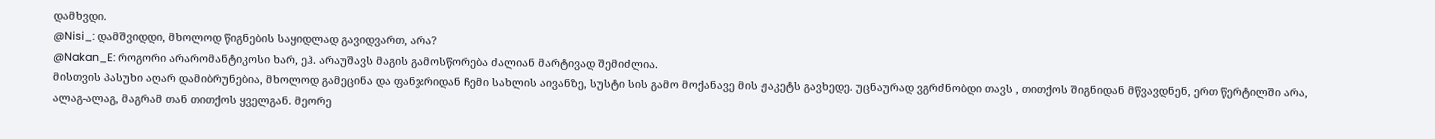დამხვდი.
@Nisi_: დამშვიდდი, მხოლოდ წიგნების საყიდლად გავიდვართ, არა?
@Nakan_E: როგორი არარომანტიკოსი ხარ, ეჰ. არაუშავს მაგის გამოსწორება ძალიან მარტივად შემიძლია.
მისთვის პასუხი აღარ დამიბრუნებია, მხოლოდ გამეცინა და ფანჯრიდან ჩემი სახლის აივანზე, სუსტი სის გამო მოქანავე მის ჟაკეტს გავხედე. უცნაურად ვგრძნობდი თავს , თითქოს შიგნიდან მწვავდნენ, ერთ წერტილში არა, ალაგ-ალაგ, მაგრამ თან თითქოს ყველგან. მეორე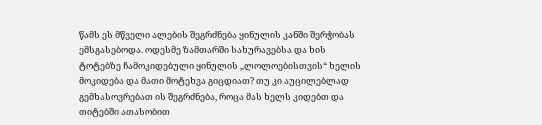წამს ეს მწველი ალების შეგრძნება ყინულის კანში შერჭობას ემსგასებოდა. ოდესმე ზამთარში სახურავებსა და ხის ტოტებზე ჩამოკიდებული ყინულის „ლოლოებისთვის“ ხელის მოკიდება და მათი მოტეხვა გიცდიათ? თუ კი აუცილებლად გემხასოვრებათ ის შეგრძნება, როცა მას ხელს კიდებთ და თიტებში ათასობით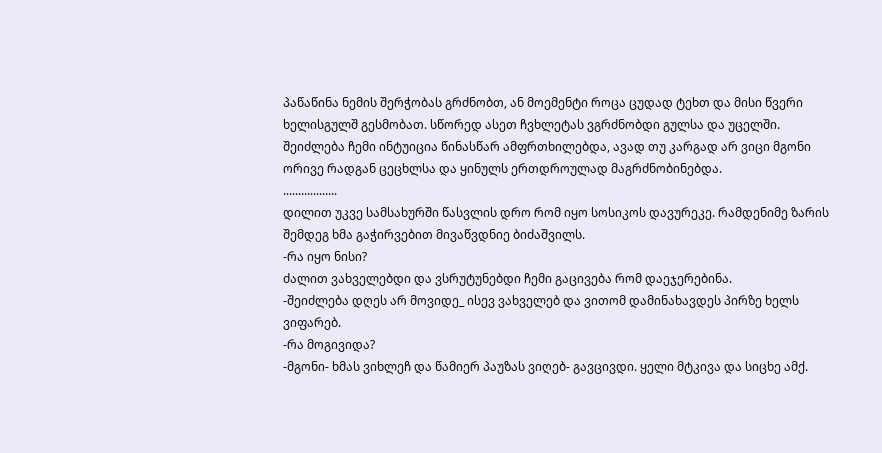პაწაწინა ნემის შერჭობას გრძნობთ, ან მოემენტი როცა ცუდად ტეხთ და მისი წვერი ხელისგულშ გესმობათ. სწორედ ასეთ ჩვხლეტას ვგრძნობდი გულსა და უცელში. შეიძლება ჩემი ინტუიცია წინასწარ ამფრთხილებდა, ავად თუ კარგად არ ვიცი მგონი ორივე რადგან ცეცხლსა და ყინულს ერთდროულად მაგრძნობინებდა.
..................
დილით უკვე სამსახურში წასვლის დრო რომ იყო სოსიკოს დავურეკე. რამდენიმე ზარის შემდეგ ხმა გაჭირვებით მივაწვდნიე ბიძაშვილს.
-რა იყო ნისი?
ძალით ვახველებდი და ვსრუტუნებდი ჩემი გაცივება რომ დაეჯერებინა.
-შეიძლება დღეს არ მოვიდე_ ისევ ვახველებ და ვითომ დამინახავდეს პირზე ხელს ვიფარებ.
-რა მოგივიდა?
-მგონი- ხმას ვიხლეჩ და წამიერ პაუზას ვიღებ- გავცივდი. ყელი მტკივა და სიცხე ამქ.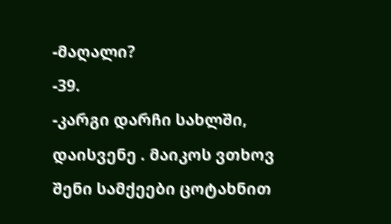-მაღალი?
-39.
-კარგი დარჩი სახლში, დაისვენე . მაიკოს ვთხოვ შენი სამქეები ცოტახნით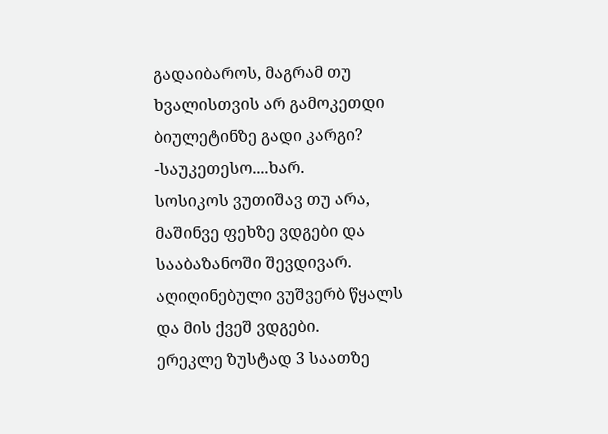გადაიბაროს, მაგრამ თუ ხვალისთვის არ გამოკეთდი ბიულეტინზე გადი კარგი?
-საუკეთესო....ხარ.
სოსიკოს ვუთიშავ თუ არა, მაშინვე ფეხზე ვდგები და სააბაზანოში შევდივარ. აღიღინებული ვუშვერბ წყალს და მის ქვეშ ვდგები.
ერეკლე ზუსტად 3 საათზე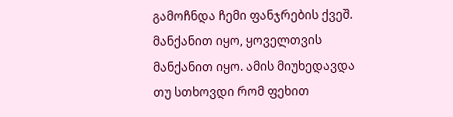გამოჩნდა ჩემი ფანჯრების ქვეშ. მანქანით იყო, ყოველთვის მანქანით იყო. ამის მიუხედავდა თუ სთხოვდი რომ ფეხით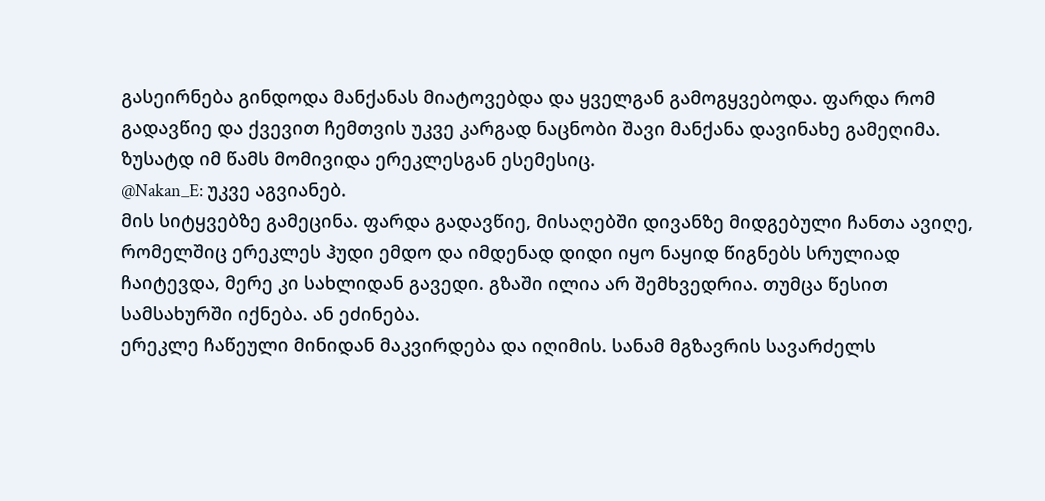გასეირნება გინდოდა მანქანას მიატოვებდა და ყველგან გამოგყვებოდა. ფარდა რომ გადავწიე და ქვევით ჩემთვის უკვე კარგად ნაცნობი შავი მანქანა დავინახე გამეღიმა. ზუსატდ იმ წამს მომივიდა ერეკლესგან ესემესიც.
@Nakan_E: უკვე აგვიანებ.
მის სიტყვებზე გამეცინა. ფარდა გადავწიე, მისაღებში დივანზე მიდგებული ჩანთა ავიღე, რომელშიც ერეკლეს ჰუდი ემდო და იმდენად დიდი იყო ნაყიდ წიგნებს სრულიად ჩაიტევდა, მერე კი სახლიდან გავედი. გზაში ილია არ შემხვედრია. თუმცა წესით სამსახურში იქნება. ან ეძინება.
ერეკლე ჩაწეული მინიდან მაკვირდება და იღიმის. სანამ მგზავრის სავარძელს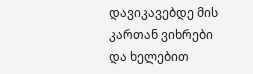დავიკავებდე მის კართან ვიხრები და ხელებით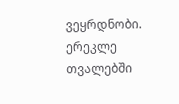ვეყრდნობი. ერეკლე თვალებში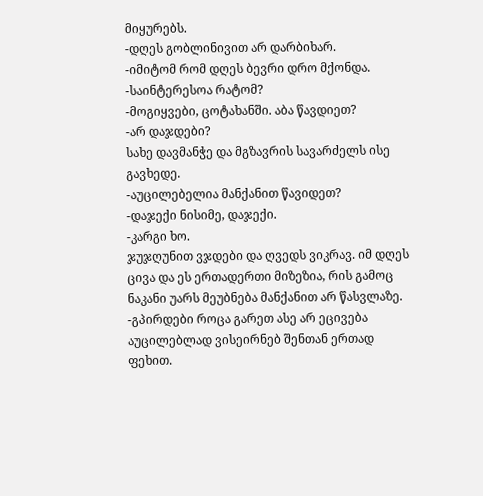მიყურებს.
-დღეს გობლინივით არ დარბიხარ.
-იმიტომ რომ დღეს ბევრი დრო მქონდა.
-საინტერესოა რატომ?
-მოგიყვები, ცოტახანში. აბა წავდიეთ?
-არ დაჯდები?
სახე დავმანჭე და მგზავრის სავარძელს ისე გავხედე.
-აუცილებელია მანქანით წავიდეთ?
-დაჯექი ნისიმე, დაჯექი.
-კარგი ხო.
ჯუჯღუნით ვჯდები და ღვედს ვიკრავ. იმ დღეს ცივა და ეს ერთადერთი მიზეზია, რის გამოც ნაკანი უარს მეუბნება მანქანით არ წასვლაზე.
-გპირდები როცა გარეთ ასე არ ეცივება აუცილებლად ვისეირნებ შენთან ერთად ფეხით.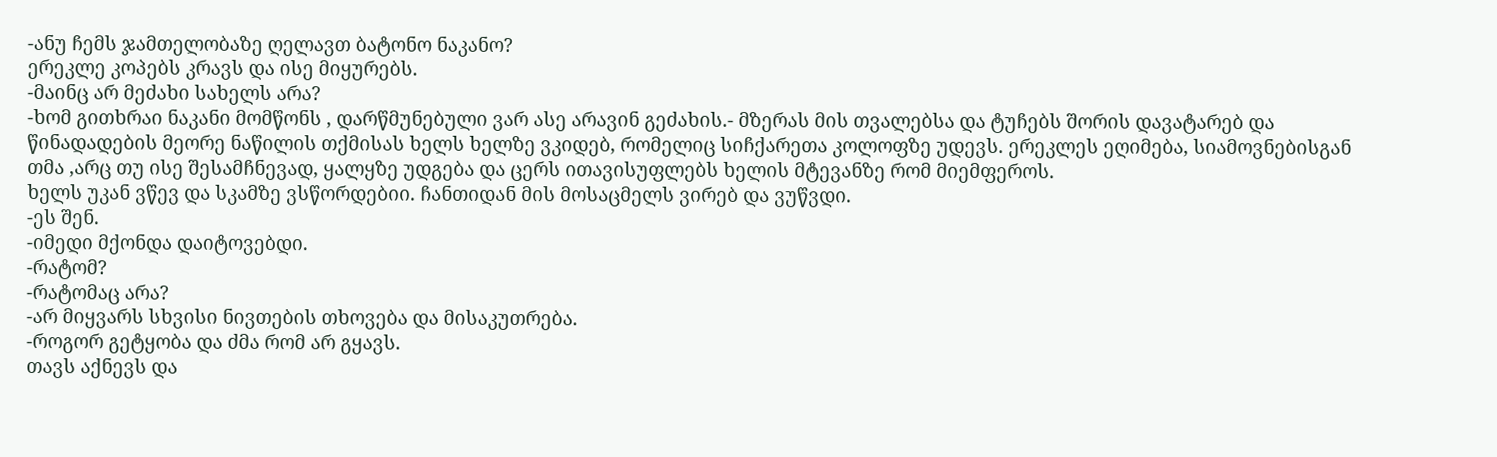-ანუ ჩემს ჯამთელობაზე ღელავთ ბატონო ნაკანო?
ერეკლე კოპებს კრავს და ისე მიყურებს.
-მაინც არ მეძახი სახელს არა?
-ხომ გითხრაი ნაკანი მომწონს , დარწმუნებული ვარ ასე არავინ გეძახის.- მზერას მის თვალებსა და ტუჩებს შორის დავატარებ და წინადადების მეორე ნაწილის თქმისას ხელს ხელზე ვკიდებ, რომელიც სიჩქარეთა კოლოფზე უდევს. ერეკლეს ეღიმება, სიამოვნებისგან თმა ,არც თუ ისე შესამჩნევად, ყალყზე უდგება და ცერს ითავისუფლებს ხელის მტევანზე რომ მიემფეროს.
ხელს უკან ვწევ და სკამზე ვსწორდებიი. ჩანთიდან მის მოსაცმელს ვირებ და ვუწვდი.
-ეს შენ.
-იმედი მქონდა დაიტოვებდი.
-რატომ?
-რატომაც არა?
-არ მიყვარს სხვისი ნივთების თხოვება და მისაკუთრება.
-როგორ გეტყობა და ძმა რომ არ გყავს.
თავს აქნევს და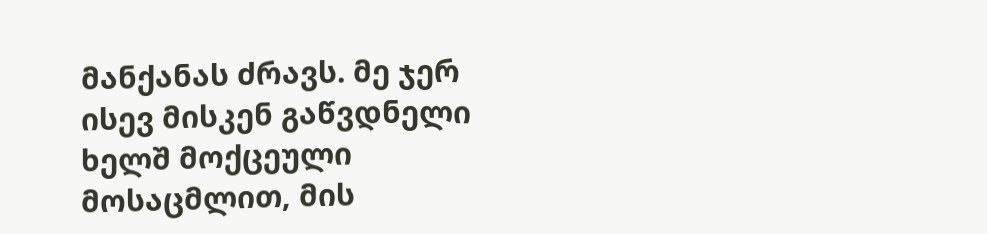მანქანას ძრავს. მე ჯერ ისევ მისკენ გაწვდნელი ხელშ მოქცეული მოსაცმლით, მის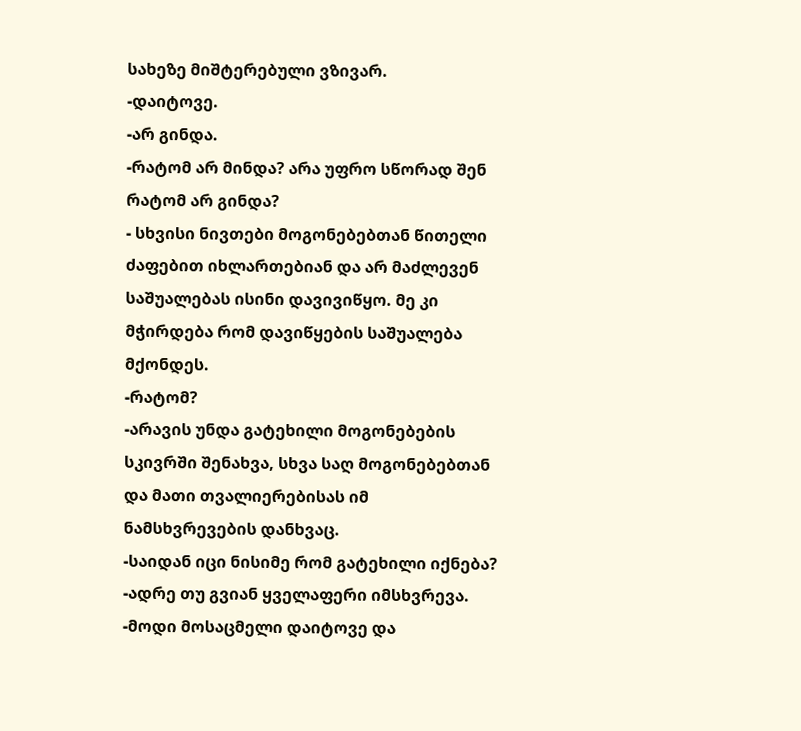სახეზე მიშტერებული ვზივარ.
-დაიტოვე.
-არ გინდა.
-რატომ არ მინდა? არა უფრო სწორად შენ რატომ არ გინდა?
- სხვისი ნივთები მოგონებებთან წითელი ძაფებით იხლართებიან და არ მაძლევენ საშუალებას ისინი დავივიწყო. მე კი მჭირდება რომ დავიწყების საშუალება მქონდეს.
-რატომ?
-არავის უნდა გატეხილი მოგონებების სკივრში შენახვა, სხვა საღ მოგონებებთან და მათი თვალიერებისას იმ ნამსხვრევების დანხვაც.
-საიდან იცი ნისიმე რომ გატეხილი იქნება?
-ადრე თუ გვიან ყველაფერი იმსხვრევა.
-მოდი მოსაცმელი დაიტოვე და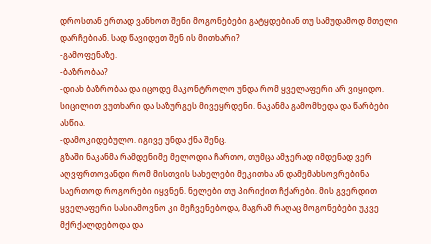დროსთან ერთად ვანხოთ შენი მოგონებები გატყდებიან თუ სამუდამოდ მთელი დარჩებიან. სად წავიდეთ შენ ის მითხარი?
-გამოფენაზე.
-ბაზრობაა?
-დიახ ბაზრობაა და იცოდე მაკონტროლო უნდა რომ ყველაფერი არ ვიყიდო.
სიცილით ვუთხარი და საზურგეს მივეყრდენი. ნაკანმა გამომხედა და წარბები ასწია.
-დამოკიდებულო. იგივე უნდა ქნა შენც.
გზაში ნაკანმა რამდენიმე მელოდია ჩართო, თუმცა ამჯერად იმდენად ვერ აღვფრთოვანდი რომ მისთვის სახელები მეკითხა ან დამემახსოვრებინა საერთოდ როგორები იყვნენ. ნელები თუ პირიქით ჩქარები. მის გვერდით ყველაფერი სასიამოვნო კი მეჩვენებოდა, მაგრამ რაღაც მოგონებები უკვე მქრქალდებოდა და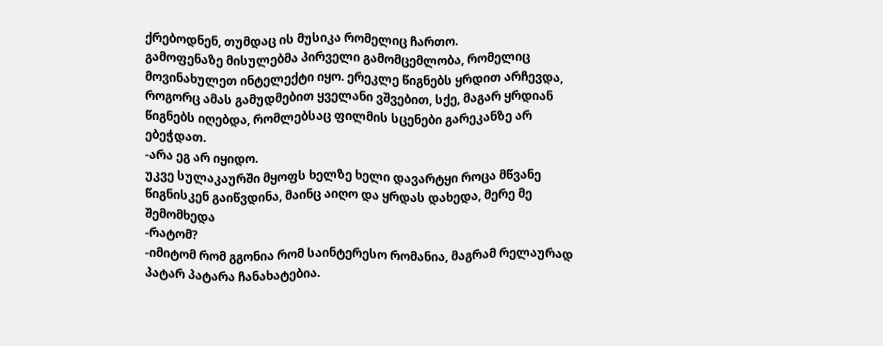ქრებოდნენ, თუმდაც ის მუსიკა რომელიც ჩართო.
გამოფენაზე მისულებმა პირველი გამომცემლობა, რომელიც მოვინახულეთ ინტელექტი იყო. ერეკლე წიგნებს ყრდით არჩევდა, როგორც ამას გამუდმებით ყველანი ვშვებით, სქე, მაგარ ყრდიან წიგნებს იღებდა, რომლებსაც ფილმის სცენები გარეკანზე არ ებეჭდათ.
-არა ეგ არ იყიდო.
უკვე სულაკაურში მყოფს ხელზე ხელი დავარტყი როცა მწვანე წიგნისკენ გაიწვდინა, მაინც აიღო და ყრდას დახედა, მერე მე შემომხედა
-რატომ?
-იმიტომ რომ გგონია რომ საინტერესო რომანია, მაგრამ რელაურად პატარ პატარა ჩანახატებია.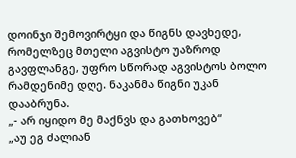დოინჯი შემოვირტყი და წიგნს დავხედე, რომელზეც მთელი აგვისტო უაზროდ გავფლანგე, უფრო სწორად აგვისტოს ბოლო რამდენიმე დღე. ნაკანმა წიგნი უკან დააბრუნა.
„- არ იყიდო მე მაქნვს და გათხოვებ“
„აუ ეგ ძალიან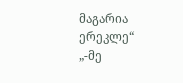მაგარია ერეკლე“
„-მე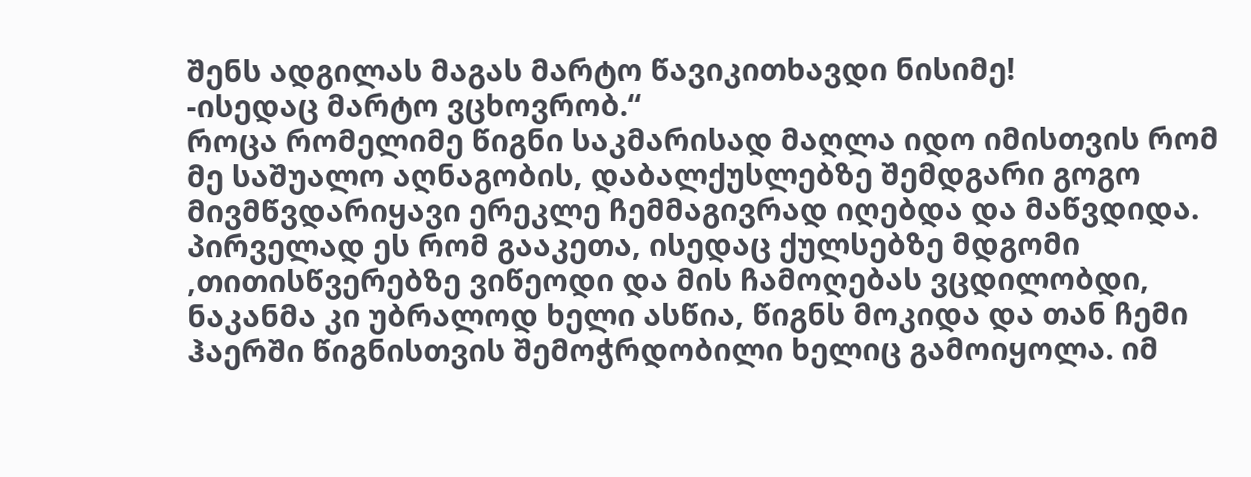შენს ადგილას მაგას მარტო წავიკითხავდი ნისიმე!
-ისედაც მარტო ვცხოვრობ.“
როცა რომელიმე წიგნი საკმარისად მაღლა იდო იმისთვის რომ მე საშუალო აღნაგობის, დაბალქუსლებზე შემდგარი გოგო მივმწვდარიყავი ერეკლე ჩემმაგივრად იღებდა და მაწვდიდა. პირველად ეს რომ გააკეთა, ისედაც ქულსებზე მდგომი ,თითისწვერებზე ვიწეოდი და მის ჩამოღებას ვცდილობდი, ნაკანმა კი უბრალოდ ხელი ასწია, წიგნს მოკიდა და თან ჩემი ჰაერში წიგნისთვის შემოჭრდობილი ხელიც გამოიყოლა. იმ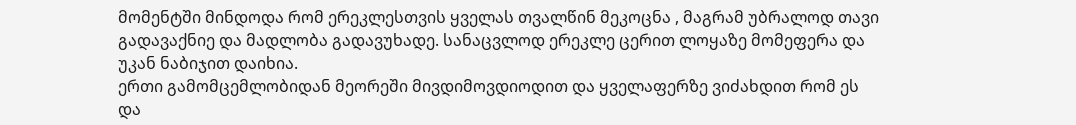მომენტში მინდოდა რომ ერეკლესთვის ყველას თვალწინ მეკოცნა , მაგრამ უბრალოდ თავი გადავაქნიე და მადლობა გადავუხადე. სანაცვლოდ ერეკლე ცერით ლოყაზე მომეფერა და უკან ნაბიჯით დაიხია.
ერთი გამომცემლობიდან მეორეში მივდიმოვდიოდით და ყველაფერზე ვიძახდით რომ ეს და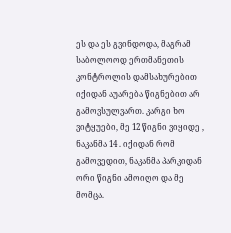ეს და ეს გვინდოდა, მაგრამ საბოლოოდ ერთმანეთის კონტროლის დამსახურებით იქიდან აუარება წიგნებით არ გამოვსულვართ. კარგი ხო ვიტყუები, მე 12 წიგნი ვიყიდე , ნაკანმა 14 . იქიდან რომ გამოვედით, ნაკანმა პარკიდან ორი წიგნი ამოიღო და მე მომცა.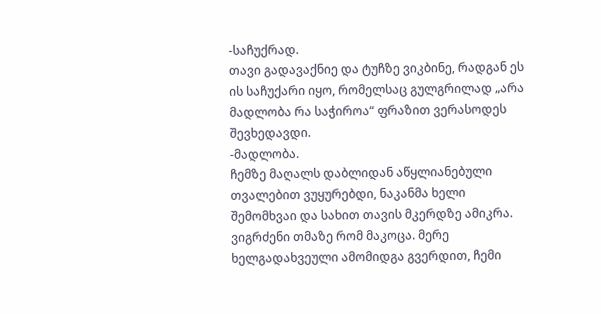-საჩუქრად.
თავი გადავაქნიე და ტუჩზე ვიკბინე, რადგან ეს ის საჩუქარი იყო, რომელსაც გულგრილად „არა მადლობა რა საჭიროა“ ფრაზით ვერასოდეს შევხედავდი.
-მადლობა.
ჩემზე მაღალს დაბლიდან აწყლიანებული თვალებით ვუყურებდი, ნაკანმა ხელი შემომხვაი და სახით თავის მკერდზე ამიკრა. ვიგრძენი თმაზე რომ მაკოცა. მერე ხელგადახვეული ამომიდგა გვერდით, ჩემი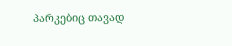პარკებიც თავად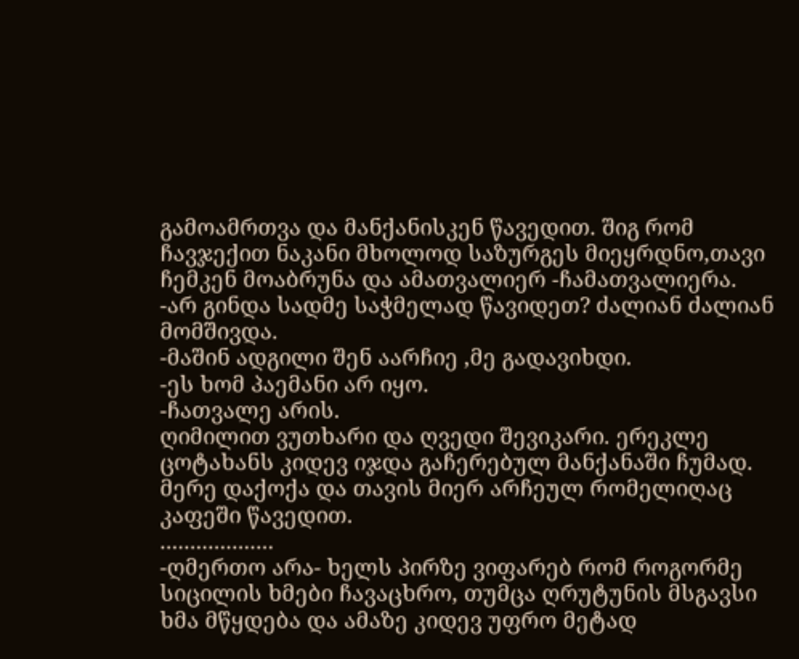გამოამრთვა და მანქანისკენ წავედით. შიგ რომ ჩავჯექით ნაკანი მხოლოდ საზურგეს მიეყრდნო,თავი ჩემკენ მოაბრუნა და ამათვალიერ -ჩამათვალიერა.
-არ გინდა სადმე საჭმელად წავიდეთ? ძალიან ძალიან მომშივდა.
-მაშინ ადგილი შენ აარჩიე ,მე გადავიხდი.
-ეს ხომ პაემანი არ იყო.
-ჩათვალე არის.
ღიმილით ვუთხარი და ღვედი შევიკარი. ერეკლე ცოტახანს კიდევ იჯდა გაჩერებულ მანქანაში ჩუმად. მერე დაქოქა და თავის მიერ არჩეულ რომელიღაც კაფეში წავედით.
...................
-ღმერთო არა- ხელს პირზე ვიფარებ რომ როგორმე სიცილის ხმები ჩავაცხრო, თუმცა ღრუტუნის მსგავსი ხმა მწყდება და ამაზე კიდევ უფრო მეტად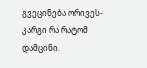გვეცინება ორივეს- კარგი რა რატომ დამცინი.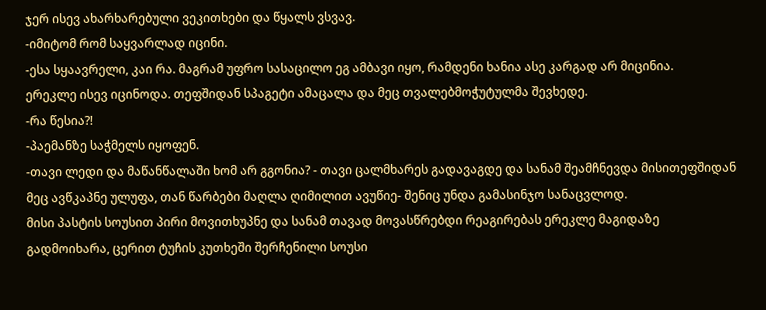ჯერ ისევ ახარხარებული ვეკითხები და წყალს ვსვავ.
-იმიტომ რომ საყვარლად იცინი.
-ესა სყაავრელი, კაი რა. მაგრამ უფრო სასაცილო ეგ ამბავი იყო, რამდენი ხანია ასე კარგად არ მიცინია.
ერეკლე ისევ იცინოდა. თეფშიდან სპაგეტი ამაცალა და მეც თვალებმოჭუტულმა შევხედე.
-რა წესია?!
-პაემანზე საჭმელს იყოფენ.
-თავი ლედი და მაწანწალაში ხომ არ გგონია? - თავი ცალმხარეს გადავაგდე და სანამ შეამჩნევდა მისითეფშიდან მეც ავწკაპნე ულუფა, თან წარბები მაღლა ღიმილით ავუწიე- შენიც უნდა გამასინჯო სანაცვლოდ.
მისი პასტის სოუსით პირი მოვითხუპნე და სანამ თავად მოვასწრებდი რეაგირებას ერეკლე მაგიდაზე გადმოიხარა, ცერით ტუჩის კუთხეში შერჩენილი სოუსი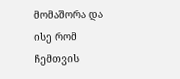მომაშორა და ისე რომ ჩემთვის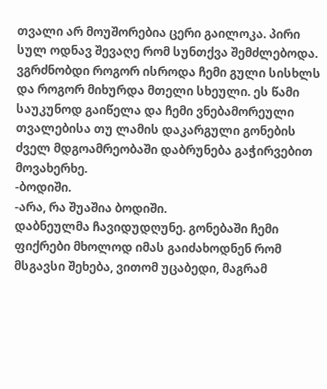თვალი არ მოუშორებია ცერი გაილოკა. პირი სულ ოდნავ შევაღე რომ სუნთქვა შემძლებოდა. ვგრძნობდი როგორ ისროდა ჩემი გული სისხლს და როგორ მიხურდა მთელი სხეული. ეს წამი საუკუნოდ გაიწელა და ჩემი ვნებამორეული თვალებისა თუ ლამის დაკარგული გონების ძველ მდგოამრეობაში დაბრუნება გაჭირვებით მოვახერხე.
-ბოდიში.
-არა, რა შუაშია ბოდიში.
დაბნეულმა ჩავიდუდღუნე. გონებაში ჩემი ფიქრები მხოლოდ იმას გაიძახოდნენ რომ მსგავსი შეხება, ვითომ უცაბედი, მაგრამ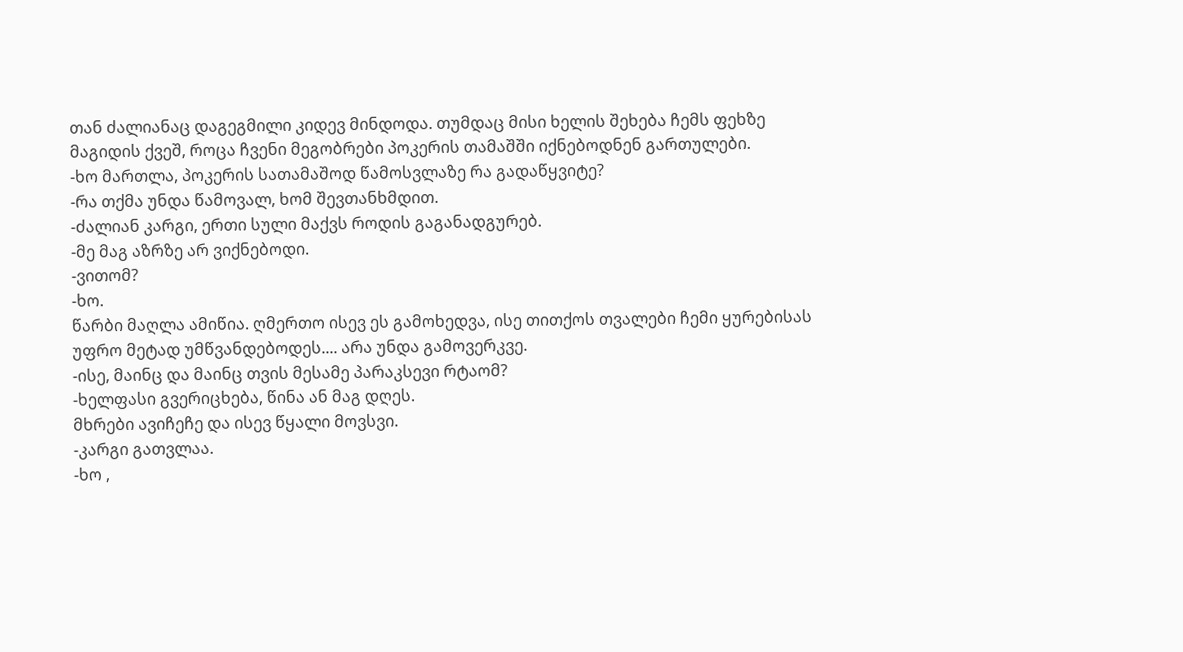თან ძალიანაც დაგეგმილი კიდევ მინდოდა. თუმდაც მისი ხელის შეხება ჩემს ფეხზე მაგიდის ქვეშ, როცა ჩვენი მეგობრები პოკერის თამაშში იქნებოდნენ გართულები.
-ხო მართლა, პოკერის სათამაშოდ წამოსვლაზე რა გადაწყვიტე?
-რა თქმა უნდა წამოვალ, ხომ შევთანხმდით.
-ძალიან კარგი, ერთი სული მაქვს როდის გაგანადგურებ.
-მე მაგ აზრზე არ ვიქნებოდი.
-ვითომ?
-ხო.
წარბი მაღლა ამიწია. ღმერთო ისევ ეს გამოხედვა, ისე თითქოს თვალები ჩემი ყურებისას უფრო მეტად უმწვანდებოდეს.... არა უნდა გამოვერკვე.
-ისე, მაინც და მაინც თვის მესამე პარაკსევი რტაომ?
-ხელფასი გვერიცხება, წინა ან მაგ დღეს.
მხრები ავიჩეჩე და ისევ წყალი მოვსვი.
-კარგი გათვლაა.
-ხო ,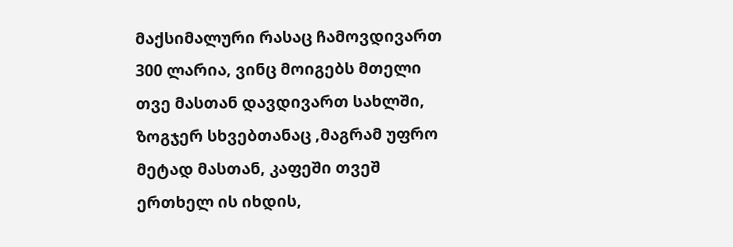მაქსიმალური რასაც ჩამოვდივართ 300 ლარია, ვინც მოიგებს მთელი თვე მასთან დავდივართ სახლში, ზოგჯერ სხვებთანაც ,მაგრამ უფრო მეტად მასთან, კაფეში თვეშ ერთხელ ის იხდის,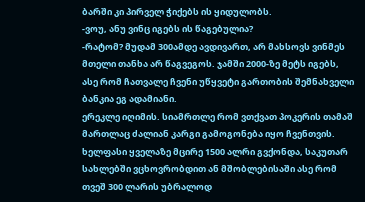ბარში კი პირველ ჭიქებს ის ყიდულობს.
-ვოუ, ანუ ვინც იგებს ის წაგებულია?
-რატომ? მუდამ 300ამდე ავდივართ, არ მახსოვს ვინმეს მთელი თანხა არ წაგვეგოს. ჯამში 2000-ზე მეტს იგებს, ასე რომ ჩათვალე ჩვენი უწყვეტი გართობის შემნახველი ბანკია ეგ ადამიანი.
ერეკლე იღიმის. სიამრთლე რომ ვთქვათ პოკერის თამაშ მართლაც ძალიან კარგი გამოგონება იყო ჩვენთვის. ხელფასი ყველაზე მცირე 1500 ალრი გვქონდა, საკუთარ სახლებში ვცხოვრობდით ან მშობლებისაში ასე რომ თვეშ 300 ლარის უბრალოდ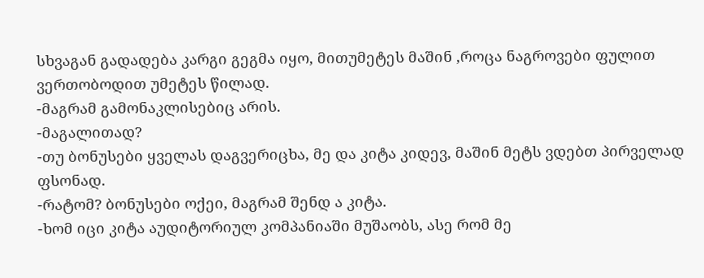სხვაგან გადადება კარგი გეგმა იყო, მითუმეტეს მაშინ ,როცა ნაგროვები ფულით ვერთობოდით უმეტეს წილად.
-მაგრამ გამონაკლისებიც არის.
-მაგალითად?
-თუ ბონუსები ყველას დაგვერიცხა, მე და კიტა კიდევ, მაშინ მეტს ვდებთ პირველად ფსონად.
-რატომ? ბონუსები ოქეი, მაგრამ შენდ ა კიტა.
-ხომ იცი კიტა აუდიტორიულ კომპანიაში მუშაობს, ასე რომ მე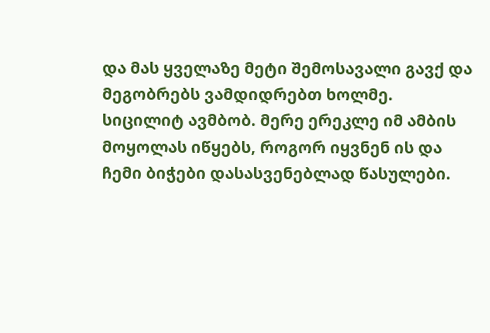და მას ყველაზე მეტი შემოსავალი გავქ და მეგობრებს ვამდიდრებთ ხოლმე.
სიცილიტ ავმბობ. მერე ერეკლე იმ ამბის მოყოლას იწყებს, როგორ იყვნენ ის და ჩემი ბიჭები დასასვენებლად წასულები.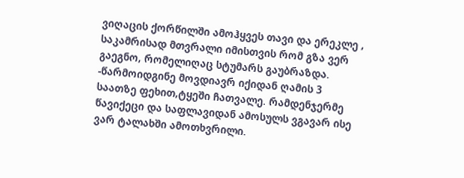ვიღაცის ქორწილში ამოჰყვეს თავი და ერეკლე , საკამრისად მთვრალი იმისთვის რომ გზა ვერ გაეგნო, რომელიღაც სტუმარს გაუბრაზდა.
-წარმოიდგინე მოვდიავრ იქიდან ღამის 3 საათზე ფეხით,ტყეში ჩათვალე. რამდენჯერმე წავიქეცი და საფლავიდან ამოსულს ვგავარ ისე ვარ ტალახში ამოთხვრილი.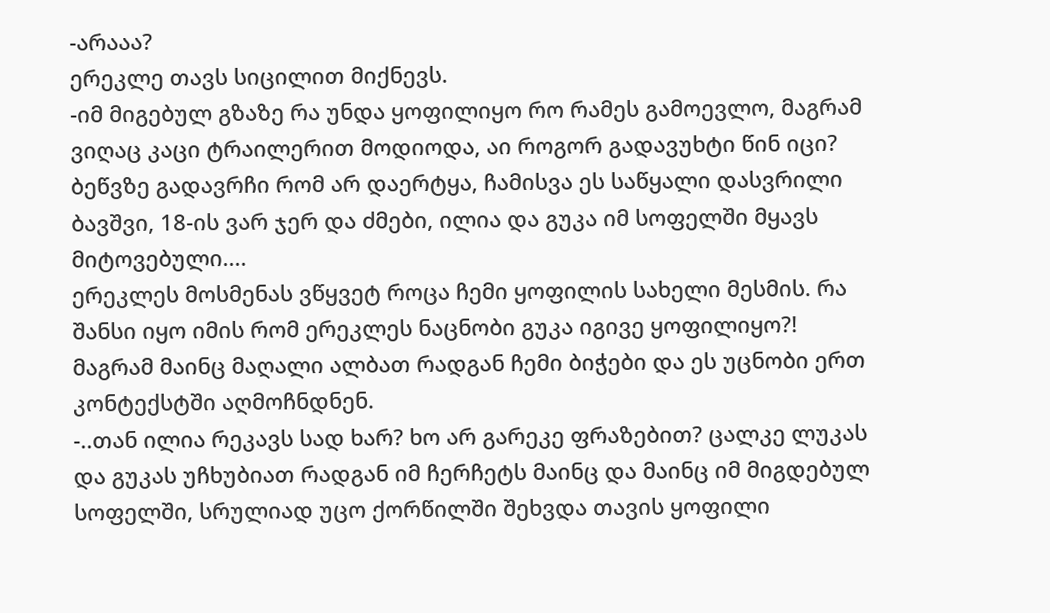-არააა?
ერეკლე თავს სიცილით მიქნევს.
-იმ მიგებულ გზაზე რა უნდა ყოფილიყო რო რამეს გამოევლო, მაგრამ ვიღაც კაცი ტრაილერით მოდიოდა, აი როგორ გადავუხტი წინ იცი? ბეწვზე გადავრჩი რომ არ დაერტყა, ჩამისვა ეს საწყალი დასვრილი ბავშვი, 18-ის ვარ ჯერ და ძმები, ილია და გუკა იმ სოფელში მყავს მიტოვებული....
ერეკლეს მოსმენას ვწყვეტ როცა ჩემი ყოფილის სახელი მესმის. რა შანსი იყო იმის რომ ერეკლეს ნაცნობი გუკა იგივე ყოფილიყო?! მაგრამ მაინც მაღალი ალბათ რადგან ჩემი ბიჭები და ეს უცნობი ერთ კონტექსტში აღმოჩნდნენ.
-..თან ილია რეკავს სად ხარ? ხო არ გარეკე ფრაზებით? ცალკე ლუკას და გუკას უჩხუბიათ რადგან იმ ჩერჩეტს მაინც და მაინც იმ მიგდებულ სოფელში, სრულიად უცო ქორწილში შეხვდა თავის ყოფილი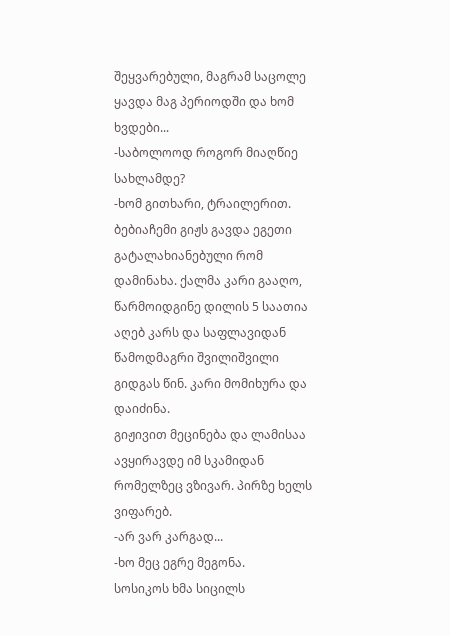შეყვარებული, მაგრამ საცოლე ყავდა მაგ პერიოდში და ხომ ხვდები...
-საბოლოოდ როგორ მიაღწიე სახლამდე?
-ხომ გითხარი, ტრაილერით. ბებიაჩემი გიჟს გავდა ეგეთი გატალახიანებული რომ დამინახა. ქალმა კარი გააღო, წარმოიდგინე დილის 5 საათია აღებ კარს და საფლავიდან წამოდმაგრი შვილიშვილი გიდგას წინ. კარი მომიხურა და დაიძინა.
გიჟივით მეცინება და ლამისაა ავყირავდე იმ სკამიდან რომელზეც ვზივარ. პირზე ხელს ვიფარებ.
-არ ვარ კარგად...
-ხო მეც ეგრე მეგონა.
სოსიკოს ხმა სიცილს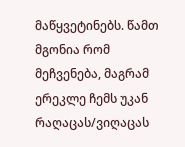მაწყვეტინებს. წამთ მგონია რომ მეჩვენება, მაგრამ ერეკლე ჩემს უკან რაღაცას/ვიღაცას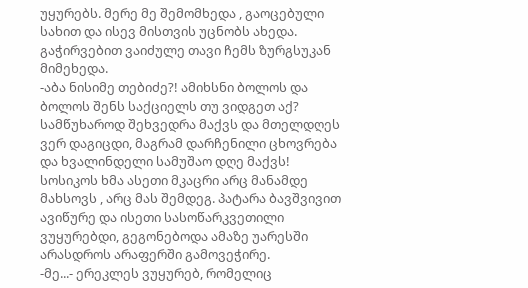უყურებს. მერე მე შემომხედა , გაოცებული სახით და ისევ მისთვის უცნობს ახედა. გაჭირვებით ვაიძულე თავი ჩემს ზურგსუკან მიმეხედა.
-აბა ნისიმე თებიძე?! ამიხსნი ბოლოს და ბოლოს შენს საქციელს თუ ვიდგეთ აქ? სამწუხაროდ შეხვედრა მაქვს და მთელდღეს ვერ დაგიცდი, მაგრამ დარჩენილი ცხოვრება და ხვალინდელი სამუშაო დღე მაქვს!
სოსიკოს ხმა ასეთი მკაცრი არც მანამდე მახსოვს , არც მას შემდეგ. პატარა ბავშვივით ავიწურე და ისეთი სასოწარკვეთილი ვუყურებდი, გეგონებოდა ამაზე უარესში არასდროს არაფერში გამოვეჭირე.
-მე...- ერეკლეს ვუყურებ, რომელიც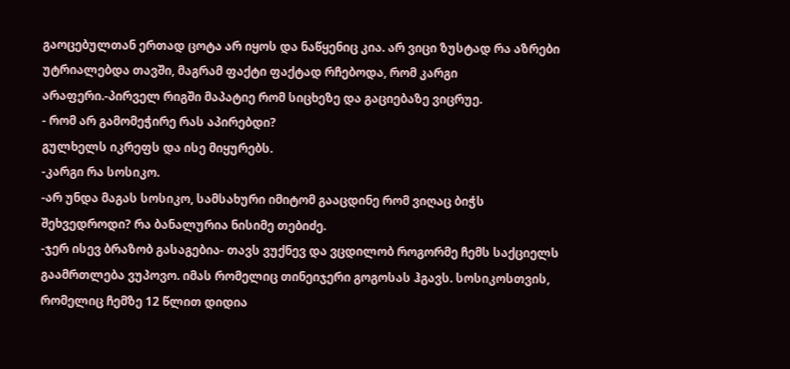გაოცებულთან ერთად ცოტა არ იყოს და ნაწყენიც კია. არ ვიცი ზუსტად რა აზრები უტრიალებდა თავში, მაგრამ ფაქტი ფაქტად რჩებოდა, რომ კარგი არაფერი.-პირველ რიგში მაპატიე რომ სიცხეზე და გაციებაზე ვიცრუე.
- რომ არ გამომეჭირე რას აპირებდი?
გულხელს იკრეფს და ისე მიყურებს.
-კარგი რა სოსიკო.
-არ უნდა მაგას სოსიკო, სამსახური იმიტომ გააცდინე რომ ვიღაც ბიჭს შეხვედროდი? რა ბანალურია ნისიმე თებიძე.
-ჯერ ისევ ბრაზობ გასაგებია- თავს ვუქნევ და ვცდილობ როგორმე ჩემს საქციელს გაამრთლება ვუპოვო. იმას რომელიც თინეიჯერი გოგოსას ჰგავს. სოსიკოსთვის, რომელიც ჩემზე 12 წლით დიდია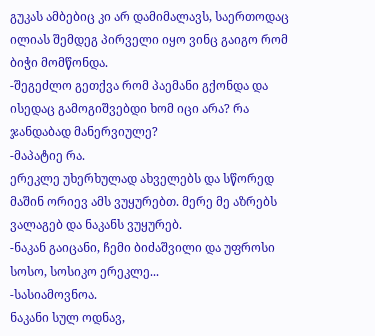გუკას ამბებიც კი არ დამიმალავს, საერთოდაც ილიას შემდეგ პირველი იყო ვინც გაიგო რომ ბიჭი მომწონდა.
-შეგეძლო გეთქვა რომ პაემანი გქონდა და ისედაც გამოგიშვებდი ხომ იცი არა? რა ჯანდაბად მანერვიულე?
-მაპატიე რა.
ერეკლე უხერხულად ახველებს და სწორედ მაშინ ორიევ ამს ვუყურებთ. მერე მე აზრებს ვალაგებ და ნაკანს ვუყურებ.
-ნაკან გაიცანი, ჩემი ბიძაშვილი და უფროსი სოსო, სოსიკო ერეკლე...
-სასიამოვნოა.
ნაკანი სულ ოდნავ,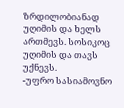ზრდილობიანად უღიმის და ხელს ართმევს. სოსიკოც უღიმის და თავს უქნევს.
-უფრო სასიამოვნო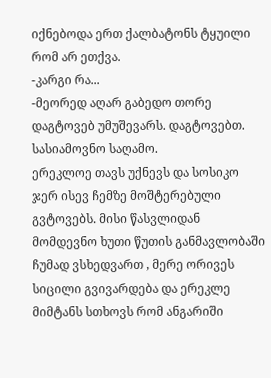იქნებოდა ერთ ქალბატონს ტყუილი რომ არ ეთქვა.
-კარგი რა...
-მეორედ აღარ გაბედო თორე დაგტოვებ უმუშევარს. დაგტოვებთ. სასიამოვნო საღამო.
ერეკლოე თავს უქნევს და სოსიკო ჯერ ისევ ჩემზე მოშტერებული გვტოვებს. მისი წასვლიდან მომდევნო ხუთი წუთის განმავლობაში ჩუმად ვსხედვართ , მერე ორივეს სიცილი გვივარდება და ერეკლე მიმტანს სთხოვს რომ ანგარიში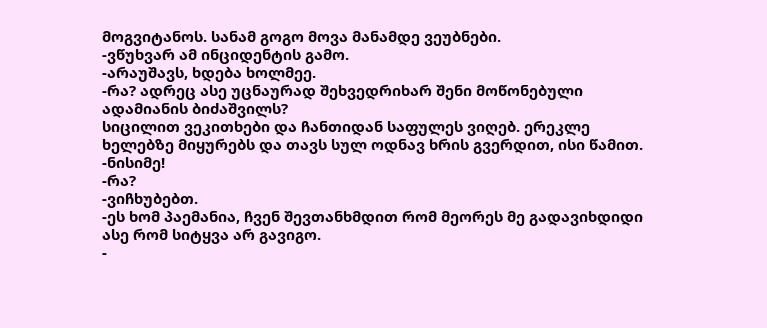მოგვიტანოს. სანამ გოგო მოვა მანამდე ვეუბნები.
-ვწუხვარ ამ ინციდენტის გამო.
-არაუშავს, ხდება ხოლმეე.
-რა? ადრეც ასე უცნაურად შეხვედრიხარ შენი მოწონებული ადამიანის ბიძაშვილს?
სიცილით ვეკითხები და ჩანთიდან საფულეს ვიღებ. ერეკლე ხელებზე მიყურებს და თავს სულ ოდნავ ხრის გვერდით, ისი წამით.
-ნისიმე!
-რა?
-ვიჩხუბებთ.
-ეს ხომ პაემანია, ჩვენ შევთანხმდით რომ მეორეს მე გადავიხდიდი ასე რომ სიტყვა არ გავიგო.
-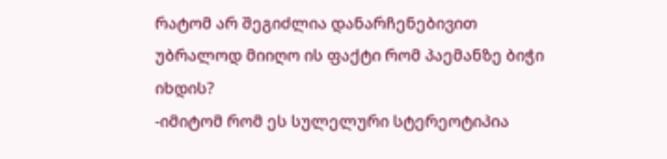რატომ არ შეგიძლია დანარჩენებივით უბრალოდ მიიღო ის ფაქტი რომ პაემანზე ბიჭი იხდის?
-იმიტომ რომ ეს სულელური სტერეოტიპია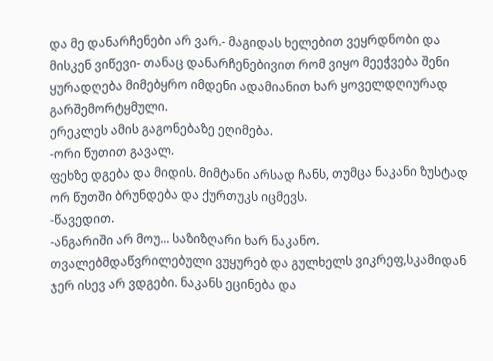და მე დანარჩენები არ ვარ.- მაგიდას ხელებით ვეყრდნობი და მისკენ ვიწევი- თანაც დანარჩენებივით რომ ვიყო მეეჭვება შენი ყურადღება მიმებყრო იმდენი ადამიანით ხარ ყოველდღიურად გარშემორტყმული.
ერეკლეს ამის გაგონებაზე ეღიმება.
-ორი წუთით გავალ.
ფეხზე დგება და მიდის. მიმტანი არსად ჩანს, თუმცა ნაკანი ზუსტად ორ წუთში ბრუნდება და ქურთუკს იცმევს.
-წავედით.
-ანგარიში არ მოუ... საზიზღარი ხარ ნაკანო.
თვალებმდაწვრილებული ვუყურებ და გულხელს ვიკრეფ,სკამიდან ჯერ ისევ არ ვდგები. ნაკანს ეცინება და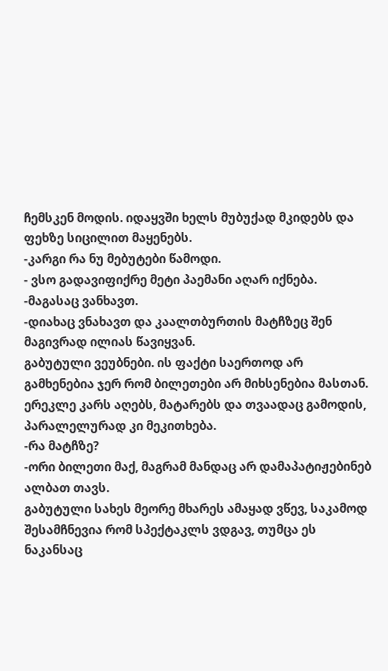ჩემსკენ მოდის. იდაყვში ხელს მუბუქად მკიდებს და ფეხზე სიცილით მაყენებს.
-კარგი რა ნუ მებუტები წამოდი.
- ვსო გადავიფიქრე მეტი პაემანი აღარ იქნება.
-მაგასაც ვანხავთ.
-დიახაც ვნახავთ და კაალთბურთის მატჩზეც შენ მაგივრად ილიას წავიყვან.
გაბუტული ვეუბნები. ის ფაქტი საერთოდ არ გამხენებია ჯერ რომ ბილეთები არ მიხსენებია მასთან. ერეკლე კარს აღებს, მატარებს და თვაადაც გამოდის, პარალელურად კი მეკითხება.
-რა მატჩზე?
-ორი ბილეთი მაქ, მაგრამ მანდაც არ დამაპატიჟებინებ ალბათ თავს.
გაბუტული სახეს მეორე მხარეს ამაყად ვწევ, საკამოდ შესამჩნევია რომ სპექტაკლს ვდგავ, თუმცა ეს ნაკანსაც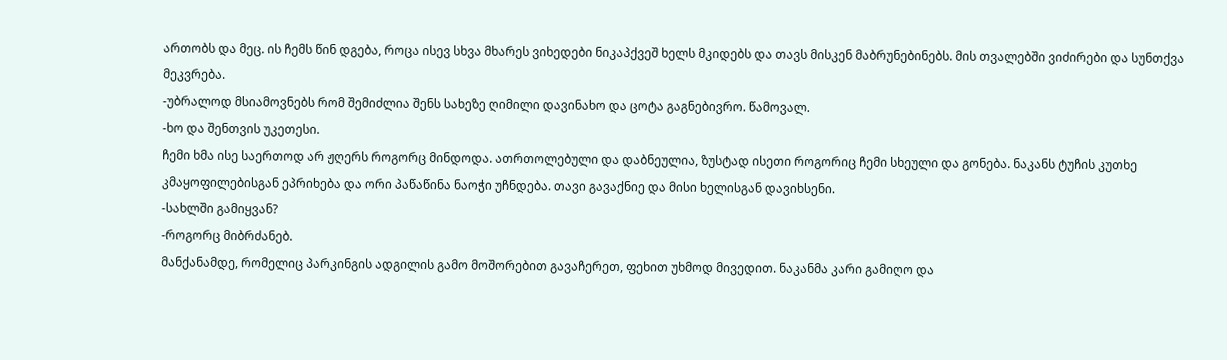ართობს და მეც. ის ჩემს წინ დგება, როცა ისევ სხვა მხარეს ვიხედები ნიკაპქვეშ ხელს მკიდებს და თავს მისკენ მაბრუნებინებს. მის თვალებში ვიძირები და სუნთქვა მეკვრება.
-უბრალოდ მსიამოვნებს რომ შემიძლია შენს სახეზე ღიმილი დავინახო და ცოტა გაგნებივრო. წამოვალ.
-ხო და შენთვის უკეთესი.
ჩემი ხმა ისე საერთოდ არ ჟღერს როგორც მინდოდა. ათრთოლებული და დაბნეულია, ზუსტად ისეთი როგორიც ჩემი სხეული და გონება. ნაკანს ტუჩის კუთხე კმაყოფილებისგან ეპრიხება და ორი პაწაწინა ნაოჭი უჩნდება. თავი გავაქნიე და მისი ხელისგან დავიხსენი.
-სახლში გამიყვან?
-როგორც მიბრძანებ.
მანქანამდე, რომელიც პარკინგის ადგილის გამო მოშორებით გავაჩერეთ, ფეხით უხმოდ მივედით. ნაკანმა კარი გამიღო და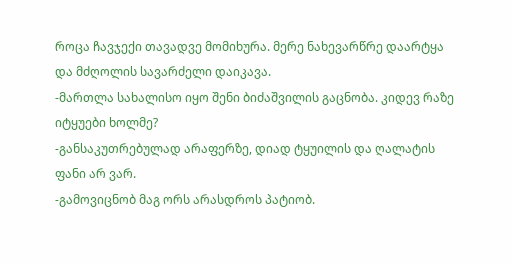როცა ჩავჯექი თავადვე მომიხურა. მერე ნახევარწრე დაარტყა და მძღოლის სავარძელი დაიკავა.
-მართლა სახალისო იყო შენი ბიძაშვილის გაცნობა. კიდევ რაზე იტყუები ხოლმე?
-განსაკუთრებულად არაფერზე, დიად ტყუილის და ღალატის ფანი არ ვარ.
-გამოვიცნობ მაგ ორს არასდროს პატიობ.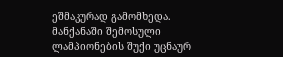ეშმაკურად გამომხედა. მანქანაში შემოსული ლამპიონების შუქი უცნაურ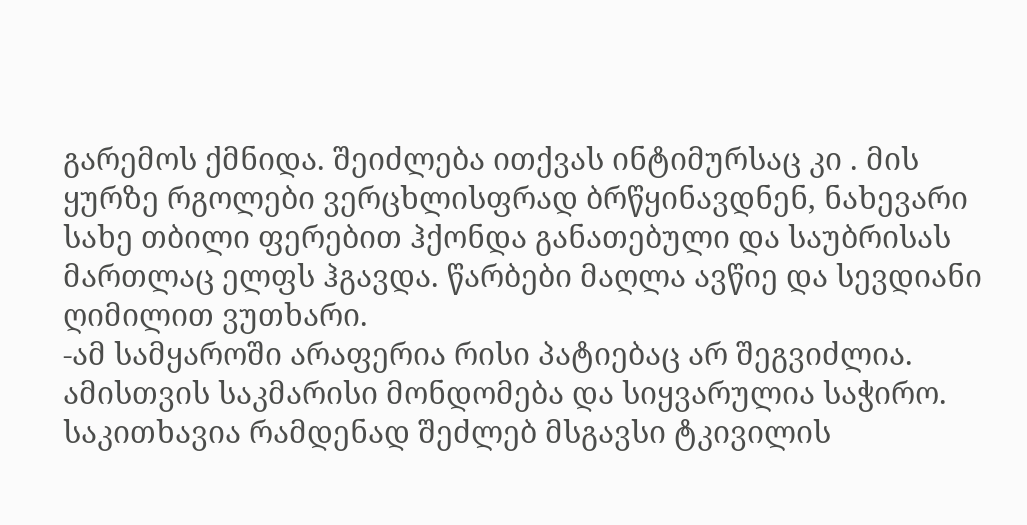გარემოს ქმნიდა. შეიძლება ითქვას ინტიმურსაც კი . მის ყურზე რგოლები ვერცხლისფრად ბრწყინავდნენ, ნახევარი სახე თბილი ფერებით ჰქონდა განათებული და საუბრისას მართლაც ელფს ჰგავდა. წარბები მაღლა ავწიე და სევდიანი ღიმილით ვუთხარი.
-ამ სამყაროში არაფერია რისი პატიებაც არ შეგვიძლია. ამისთვის საკმარისი მონდომება და სიყვარულია საჭირო. საკითხავია რამდენად შეძლებ მსგავსი ტკივილის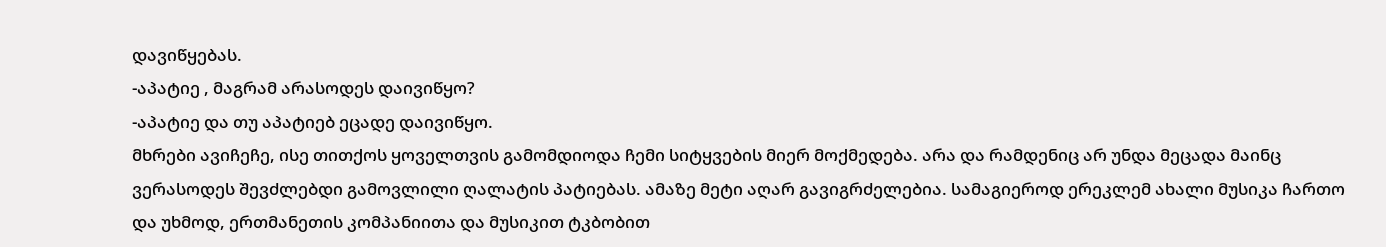დავიწყებას.
-აპატიე , მაგრამ არასოდეს დაივიწყო?
-აპატიე და თუ აპატიებ ეცადე დაივიწყო.
მხრები ავიჩეჩე, ისე თითქოს ყოველთვის გამომდიოდა ჩემი სიტყვების მიერ მოქმედება. არა და რამდენიც არ უნდა მეცადა მაინც ვერასოდეს შევძლებდი გამოვლილი ღალატის პატიებას. ამაზე მეტი აღარ გავიგრძელებია. სამაგიეროდ ერეკლემ ახალი მუსიკა ჩართო და უხმოდ, ერთმანეთის კომპანიითა და მუსიკით ტკბობით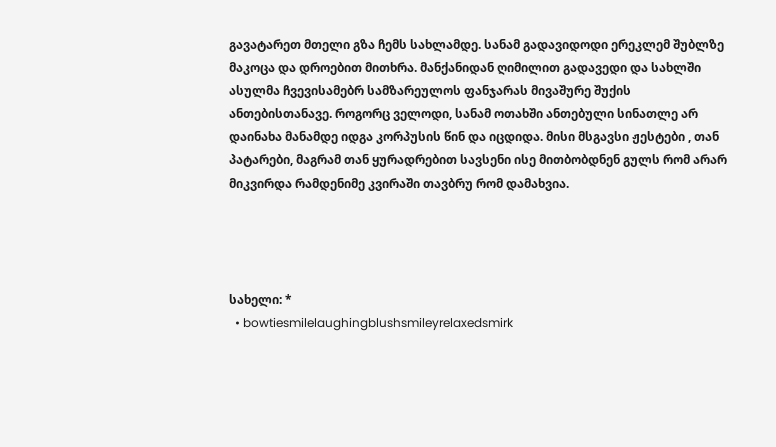გავატარეთ მთელი გზა ჩემს სახლამდე. სანამ გადავიდოდი ერეკლემ შუბლზე მაკოცა და დროებით მითხრა. მანქანიდან ღიმილით გადავედი და სახლში ასულმა ჩვევისამებრ სამზარეულოს ფანჯარას მივაშურე შუქის ანთებისთანავე. როგორც ველოდი, სანამ ოთახში ანთებული სინათლე არ დაინახა მანამდე იდგა კორპუსის წინ და იცდიდა. მისი მსგავსი ჟესტები , თან პატარები, მაგრამ თან ყურადრებით სავსენი ისე მითბობდნენ გულს რომ არარ მიკვირდა რამდენიმე კვირაში თავბრუ რომ დამახვია.




სახელი: *
  • bowtiesmilelaughingblushsmileyrelaxedsmirk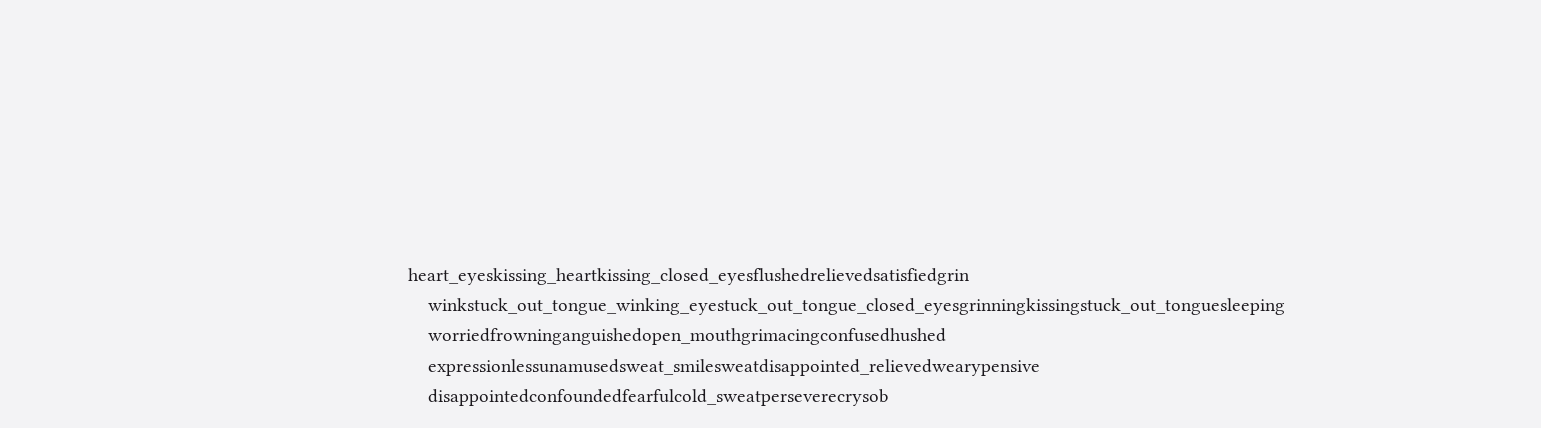heart_eyeskissing_heartkissing_closed_eyesflushedrelievedsatisfiedgrin
    winkstuck_out_tongue_winking_eyestuck_out_tongue_closed_eyesgrinningkissingstuck_out_tonguesleeping
    worriedfrowninganguishedopen_mouthgrimacingconfusedhushed
    expressionlessunamusedsweat_smilesweatdisappointed_relievedwearypensive
    disappointedconfoundedfearfulcold_sweatperseverecrysob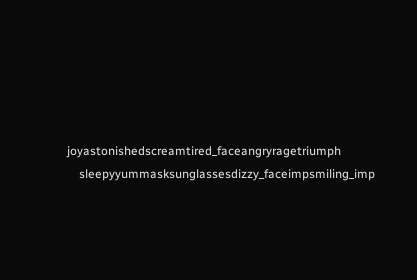joyastonishedscreamtired_faceangryragetriumph
    sleepyyummasksunglassesdizzy_faceimpsmiling_imp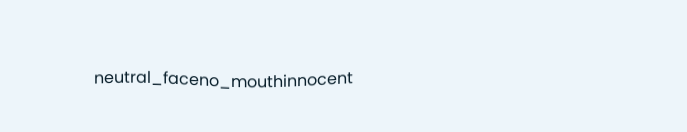neutral_faceno_mouthinnocent